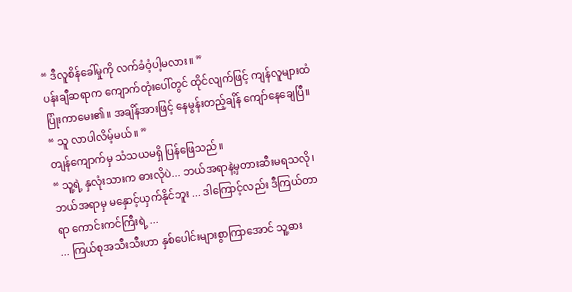“ ဒီလူစိန်ခေါ်မှုကို လက်ခံဝံ့ပါ့မလား။ ”
ပန်းချီဆရာက ကျောက်တုံးပေါ်တွင် ထိုင်လျက်ဖြင့် ကျန်လူများထံပြုံးကာမေး၏။ အချိန်အားဖြင့် နေမွန်းတည့်ချိန် ကျော်နေချေပြီ။
“ သူ လာပါလိမ့်မယ်။ ”
တျန်ကျောက်မှ သံသယမရှိ ပြန်ဖြေသည်။
“ သူ့ရဲ့ နှလုံးသားက ဓားလိုပဲ... ဘယ်အရာနဲ့မှတားဆီးမရသလို၊ ဘယ်အရာမှ မနှောင့်ယှက်နိုင်ဘူး ... ဒါကြောင့်လည်း ဒီကြယ်တာရာ ကောင်းကင်ကြီးရဲ့ ...
... ကြယ်စုအသီးသီးဟာ နှစ်ပေါင်းများစွာကြာအောင် သူ့ဓား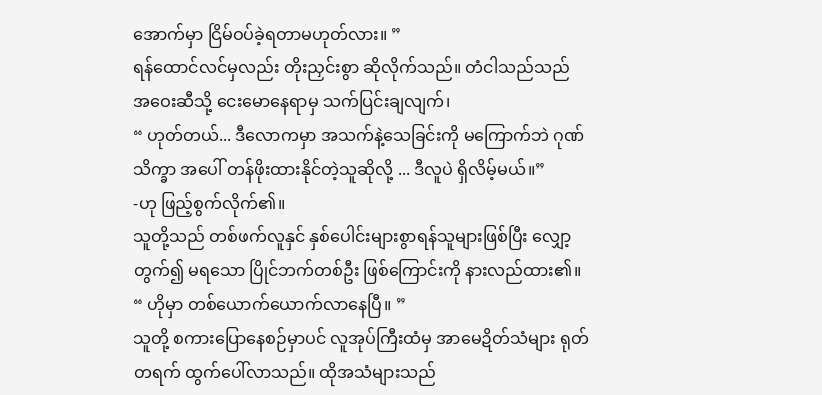အောက်မှာ ငြိမ်ဝပ်ခဲ့ရတာမဟုတ်လား။ ”
ရန်ထောင်လင်မှလည်း တိုးညှင်းစွာ ဆိုလိုက်သည်။ တံငါသည်သည် အဝေးဆီသို့ ငေးမောနေရာမှ သက်ပြင်းချလျက်၊
“ ဟုတ်တယ်... ဒီလောကမှာ အသက်နဲ့သေခြင်းကို မကြောက်ဘဲ ဂုဏ်သိက္ခာ အပေါ် တန်ဖိုးထားနိုင်တဲ့သူဆိုလို့ ... ဒီလူပဲ ရှိလိမ့်မယ်။”
-ဟု ဖြည့်စွက်လိုက်၏။
သူတို့သည် တစ်ဖက်လူနှင် နှစ်ပေါင်းများစွာရန်သူများဖြစ်ပြီး လျှော့တွက်၍ မရသော ပြိုင်ဘက်တစ်ဦး ဖြစ်ကြောင်းကို နားလည်ထား၏။
“ ဟိုမှာ တစ်ယောက်ယောက်လာနေပြီ။ ”
သူတို့ စကားပြောနေစဉ်မှာပင် လူအုပ်ကြီးထံမှ အာမေဍိတ်သံများ ရုတ်တရက် ထွက်ပေါ်လာသည်။ ထိုအသံများသည်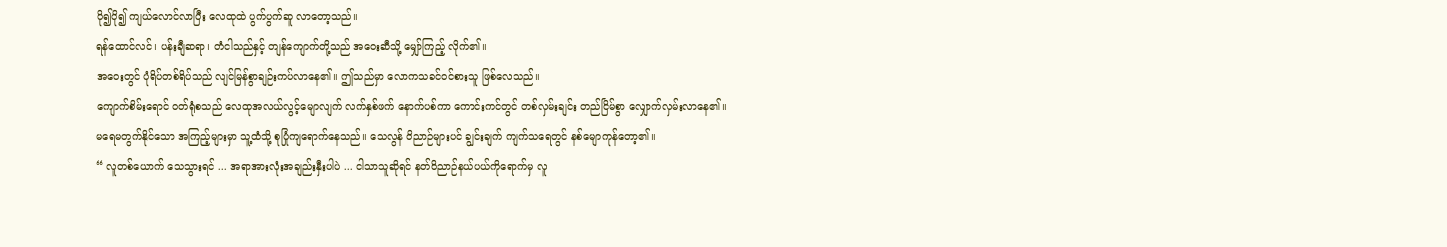ပို၍ပို၍ ကျယ်လောင်လာပြီး လေထုထဲ ပွက်ပွက်ဆူ လာတော့သည်။
ရန်ထောင်လင်၊ ပန်းချီဆရာ၊ တံငါသည်နှင့် တျန်ကျောက်တို့သည် အဝေးဆီသို့ မျှော်ကြည့် လိုက်၏။
အဝေးတွင် ပုံရိပ်တစ်ရိပ်သည် လျင်မြန်စွာချဉ်းကပ်လာနေ၏။ ဤသည်မှာ လောကသခင်ဝင်စားသူ ဖြစ်လေသည်။
ကျောက်စိမ်းရောင် ဝတ်ရုံစသည် လေထုအလယ်လွင့်မျောလျက် လက်နှစ်ဖက် နောက်ပစ်ကာ ကောင်းကင်တွင် တစ်လှမ်းချင်း တည်ငြိမ်စွာ လျှောက်လှမ်းလာနေ၏။
မရေမတွက်နိုင်သော အကြည့်များမှာ သူ့ထံသို့ စုပြုံကျရောက်နေသည်။ သေလွန် ဝိညာဉ်များပင် ချွင်းချက် ကျက်သရေတွင် နစ်မျောကုန်တော့၏။
“ လူတစ်ယောက် သေသွားရင် ... အရာအားလုံးအချည်းနှီးပါပဲ ... ငါသာသူဆိုရင် နတ်ဝိညာဉ်နယ်ပယ်ကိုရောက်မှ လူ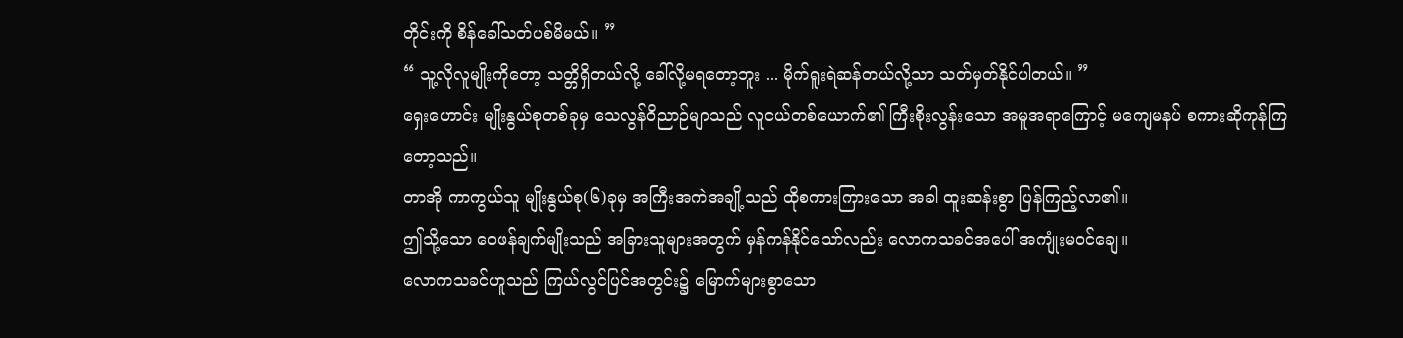တိုင်းကို စိန်ခေါ်သတ်ပစ်မိမယ်။ ”
“ သူ့လိုလူမျိုးကိုတော့ သတ္တိရှိတယ်လို့ ခေါ်လို့မရတော့ဘူး ... မိုက်ရူးရဲဆန်တယ်လို့သာ သတ်မှတ်နိုင်ပါတယ်။ ”
ရှေးဟောင်း မျိုးနွယ်စုတစ်ခုမှ သေလွန်ဝိညာဉ်မျာသည် လူငယ်တစ်ယောက်၏ ကြီးစိုးလွန်းသော အမူအရာကြောင့် မကျေမနပ် စကားဆိုကုန်ကြတော့သည်။
တာအို ကာကွယ်သူ မျိုးနွယ်စု(၆)ခုမှ အကြီးအကဲအချို့သည် ထိုစကားကြားသော အခါ ထူးဆန်းစွာ ပြန်ကြည့်လာ၏။
ဤသို့သော ဝေဖန်ချက်မျိုးသည် အခြားသူများအတွက် မှန်ကန်နိုင်သော်လည်း လောကသခင်အပေါ် အကျုံးမဝင်ချေ။
လောကသခင်ဟူသည် ကြယ်လွင်ပြင်အတွင်း၌ မြောက်များစွာသော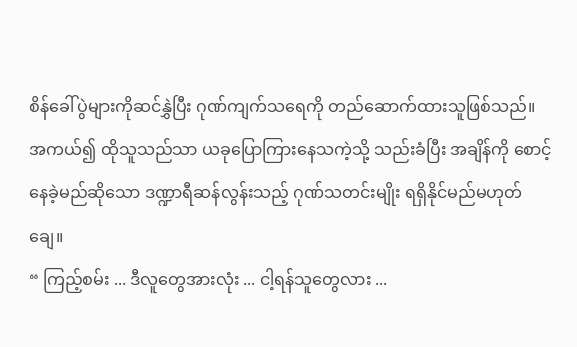စိန်ခေါ်ပွဲများကိုဆင်နွှဲပြီး ဂုဏ်ကျက်သရေကို တည်ဆောက်ထားသူဖြစ်သည်။
အကယ်၍ ထိုသူသည်သာ ယခုပြောကြားနေသကဲ့သို့ သည်းခံပြီး အချိန်ကို စောင့်နေခဲ့မည်ဆိုသော ဒဏ္ဍာရီဆန်လွန်းသည့် ဂုဏ်သတင်းမျိုး ရရှိနိုင်မည်မဟုတ်ချေ။
“ ကြည့်စမ်း ... ဒီလူတွေအားလုံး ... ငါ့ရန်သူတွေလား ...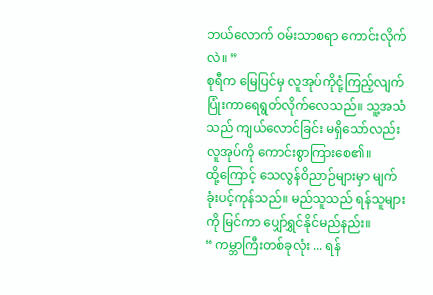ဘယ်လောက် ဝမ်းသာစရာ ကောင်းလိုက်လဲ။ ”
စုရီက မြေပြင်မှ လူအုပ်ကိုငုံ့ကြည့်လျက် ပြုံးကာရေရွတ်လိုက်လေသည်။ သူ့အသံသည် ကျယ်လောင်ခြင်း မရှိသော်လည်း လူအုပ်ကို ကောင်းစွာကြားစေ၏။
ထို့ကြောင့် သေလွန်ဝိညာဉ်များမှာ မျက်ခုံးပင့်ကုန်သည်။ မည်သူသည် ရန်သူများကို မြင်ကာ ပျှော်ရွှင်နိုင်မည်နည်း။
“ ကမ္ဘာကြီးတစ်ခုလုံး ... ရန်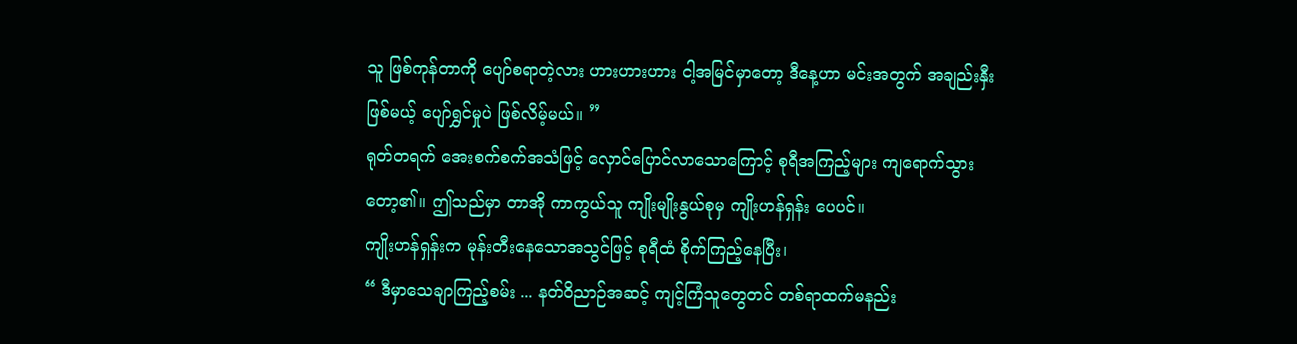သူ ဖြစ်ကုန်တာကို ပျော်စရာတဲ့လား ဟားဟားဟား ငါ့အမြင်မှာတော့ ဒီနေ့ဟာ မင်းအတွက် အချည်းနှီးဖြစ်မယ့် ပျော်ရွှင်မှုပဲ ဖြစ်လိမ့်မယ်။ ”
ရုတ်တရက် အေးစက်စက်အသံဖြင့် လှောင်ပြောင်လာသောကြောင့် စုရီအကြည့်များ ကျရောက်သွားတော့၏။ ဤသည်မှာ တာအို ကာကွယ်သူ ကျိုးမျိုးနွယ်စုမှ ကျိုးဟန်ရှန်း ပေပင်။
ကျိုးဟန်ရှန်းက မုန်းတီးနေသောအသွင်ဖြင့် စုရီထံ စိုက်ကြည့်နေပြီး၊
“ ဒီမှာသေချာကြည့်စမ်း ... နတ်ဝိညာဉ်အဆင့် ကျင့်ကြံသူတွေတင် တစ်ရာထက်မနည်း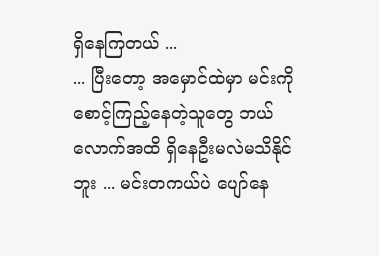ရှိနေကြတယ် ...
... ပြီးတော့ အမှောင်ထဲမှာ မင်းကို စောင့်ကြည့်နေတဲ့သူတွေ ဘယ်လောက်အထိ ရှိနေဦးမလဲမသိနိုင်ဘူး ... မင်းတကယ်ပဲ ပျော်နေ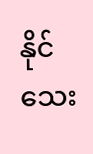နိုင်သေး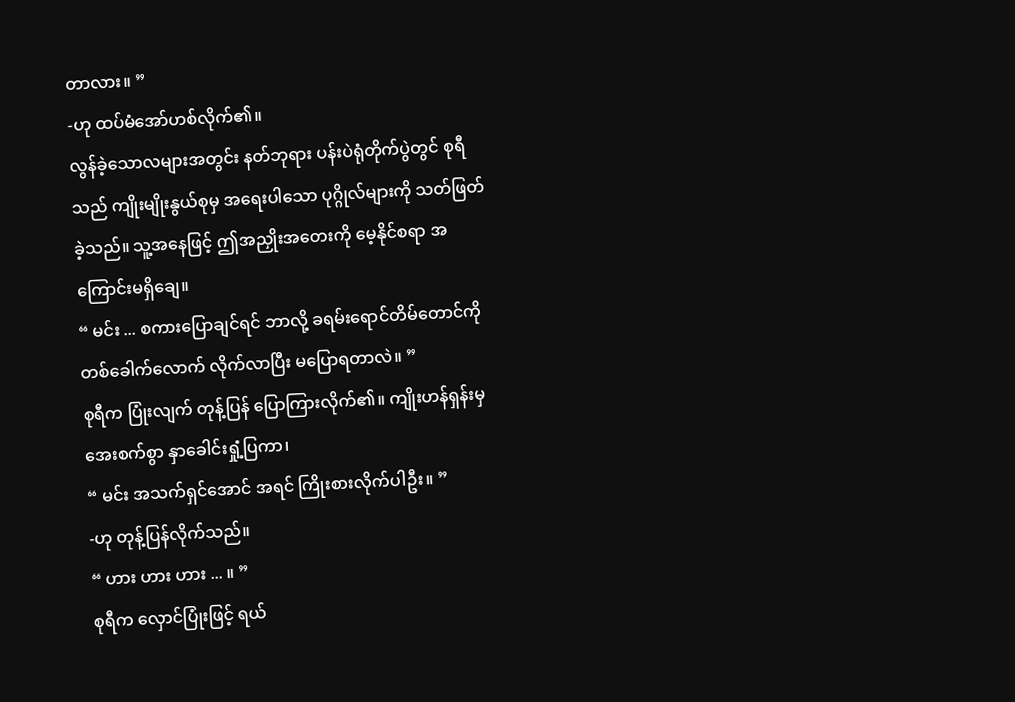တာလား။ ”
-ဟု ထပ်မံအော်ဟစ်လိုက်၏။
လွန်ခဲ့သောလများအတွင်း နတ်ဘုရား ပန်းပဲရုံတိုက်ပွဲတွင် စုရီသည် ကျိုးမျိုးနွယ်စုမှ အရေးပါသော ပုဂ္ဂိုလ်များကို သတ်ဖြတ်ခဲ့သည်။ သူ့အနေဖြင့် ဤအညှိုးအတေးကို မေ့နိုင်စရာ အကြောင်းမရှိချေ။
“ မင်း ... စကားပြောချင်ရင် ဘာလို့ ခရမ်းရောင်တိမ်တောင်ကို တစ်ခေါက်လောက် လိုက်လာပြီး မပြောရတာလဲ။ ”
စုရီက ပြုံးလျက် တုန့်ပြန် ပြောကြားလိုက်၏။ ကျိုးဟန်ရှန်းမှ အေးစက်စွာ နှာခေါင်းရှုံ့ပြကာ၊
“ မင်း အသက်ရှင်အောင် အရင် ကြိုးစားလိုက်ပါဦး။ ”
-ဟု တုန့်ပြန်လိုက်သည်။
“ ဟား ဟား ဟား ... ။ ”
စုရီက လှောင်ပြုံးဖြင့် ရယ်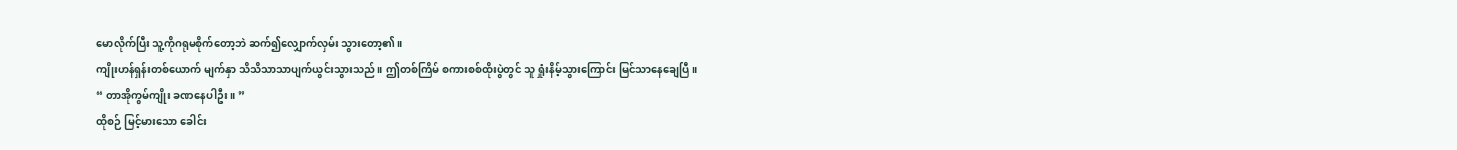မောလိုက်ပြီး သူ့ကိုဂရုမစိုက်တော့ဘဲ ဆက်၍လျှောက်လှမ်း သွားတော့၏။
ကျိုးဟန်ရှန်းတစ်ယောက် မျက်နှာ သိသိသာသာပျက်ယွင်းသွားသည်။ ဤတစ်ကြိမ် စကားစစ်ထိုးပွဲတွင် သူ ရှုံးနိမ့်သွားကြောင်း မြင်သာနေချေပြီ။
“ တာအိုကွမ်ကျိုး ခဏနေပါဦး။ ”
ထိုစဉ် မြင့်မားသော ခေါင်း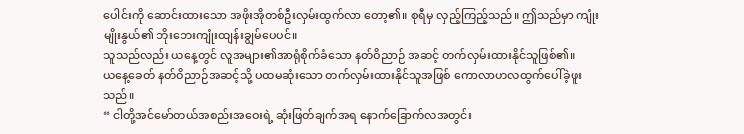ပေါင်းကို ဆောင်းထားသော အဖိုးအိုတစ်ဦးလှမ်းထွက်လာ တော့၏။ စုရီမှ လှည့်ကြည့်သည်။ ဤသည်မှာ ကျုံးမျိုးနွယ်၏ ဘိုးဘေးကျုံးထျန်းချွမ်ပေပင်။
သူသည်လည်း ယနေ့တွင် လူအများ၏အာရုံစိုက်ခံသော နတ်ဝိညာဉ် အဆင့် တက်လှမ်းထားနိုင်သူဖြစ်၏။
ယနေ့ခေတ် နတ်ဝိညာဉ်အဆင့်သို့ ပထမဆုံးသော တက်လှမ်းထားနိုင်သူအဖြစ် ကောလာဟလထွက်ပေါ်ခဲ့ဖူးသည်။
“ ငါတို့အင်မော်တယ်အစည်းအဝေးရဲ့ ဆုံးဖြတ်ချက်အရ နောက်ခြောက်လအတွင်း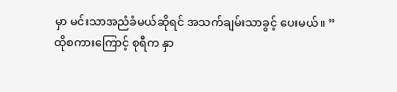မှာ မင်းသာအညံခံမယ်ဆိုရင် အသက်ချမ်းသာခွင့် ပေးမယ်။ ”
ထိုစကားကြောင့် စုရီက နှာ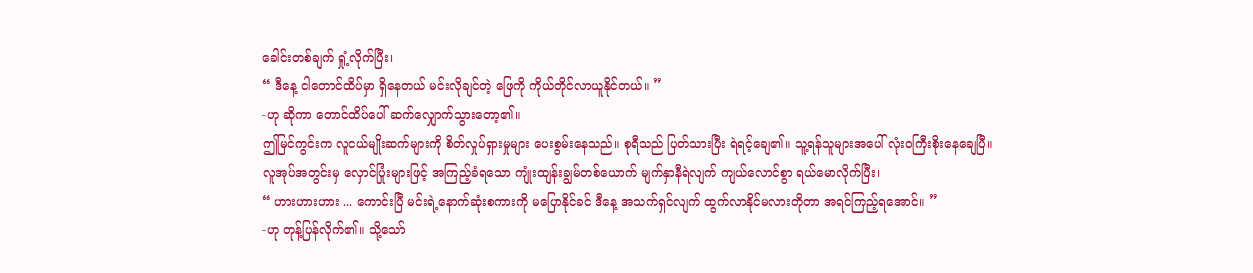ခေါင်းတစ်ချက် ရှုံ့လိုက်ပြီး၊
“ ဒီနေ့ ငါတောင်ထိပ်မှာ ရှိနေတယ် မင်းလိုချင်တဲ့ ဖြေကို ကိုယ်တိုင်လာယူနိုင်တယ်။ ”
-ဟု ဆိုကာ တောင်ထိပ်ပေါ် ဆက်လျှောက်သွားတော့၏။
ဤမြင်ကွင်းက လူငယ်မျိုးဆက်များကို စိတ်လှုပ်ရှားမှုများ ပေးစွမ်းနေသည်။ စုရီသည် ပြတ်သားပြီး ရဲရင့်ချေ၏။ သူ့ရန်သူများအပေါ် လုံးဝကြီးစိုးနေချေပြီ။
လူအုပ်အတွင်းမှ လှောင်ပြုံးများဖြင့် အကြည့်ခံရသော ကျုံးထျန်းချွမ်တစ်ယောက် မျက်နှာနီရဲလျက် ကျယ်လောင်စွာ ရယ်မောလိုက်ပြီး၊
“ ဟားဟားဟား ... ကောင်းပြီ မင်းရဲ့နောက်ဆုံးစကားကို မပြောနိုင်ခင် ဒီနေ့ အသက်ရှင်လျက် ထွက်လာနိုင်မလားတိုတာ အရင်ကြည့်ရအောင်။ ”
-ဟု တုန့်ပြန်လိုက်၏။ သို့သော်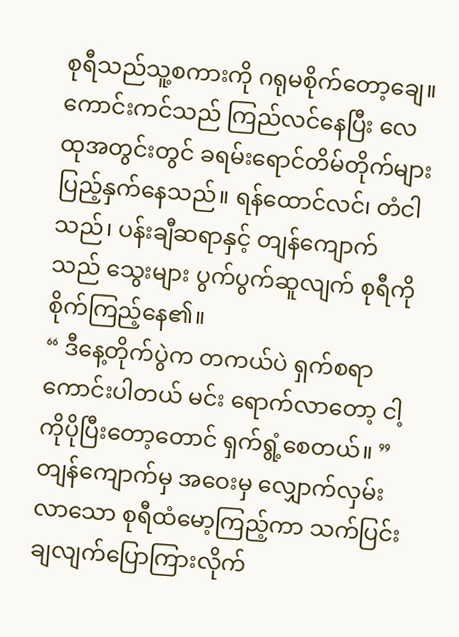စုရီသည်သူ့စကားကို ဂရုမစိုက်တော့ချေ။
ကောင်းကင်သည် ကြည်လင်နေပြီး လေထုအတွင်းတွင် ခရမ်းရောင်တိမ်တိုက်များ ပြည့်နှက်နေသည်။ ရန်ထောင်လင်၊ တံငါသည်၊ ပန်းချီဆရာနှင့် တျန်ကျောက်သည် သွေးများ ပွက်ပွက်ဆူလျက် စုရီကိုစိုက်ကြည့်နေ၏။
“ ဒီနေ့တိုက်ပွဲက တကယ်ပဲ ရှက်စရာကောင်းပါတယ် မင်း ရောက်လာတော့ ငါ့ကိုပိုပြီးတော့တောင် ရှက်ရွံ့စေတယ်။ ”
တျန်ကျောက်မှ အဝေးမှ လျှောက်လှမ်းလာသော စုရီထံမော့ကြည့်ကာ သက်ပြင်းချလျက်ပြောကြားလိုက်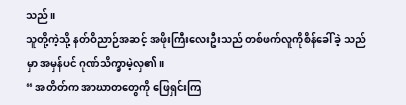သည်။
သူတို့ကဲ့သို့ နတ်ဝိညာဉ်အဆင့် အဖိုးကြီးလေးဦးသည် တစ်ဖက်လူကိုစိန်ခေါ်ခဲ့ သည်မှာ အမှန်ပင် ဂုဏ်သိက္ခာမဲ့လှ၏။
“ အတိတ်က အာဃာတတွေကို ဖြေရှင်းကြ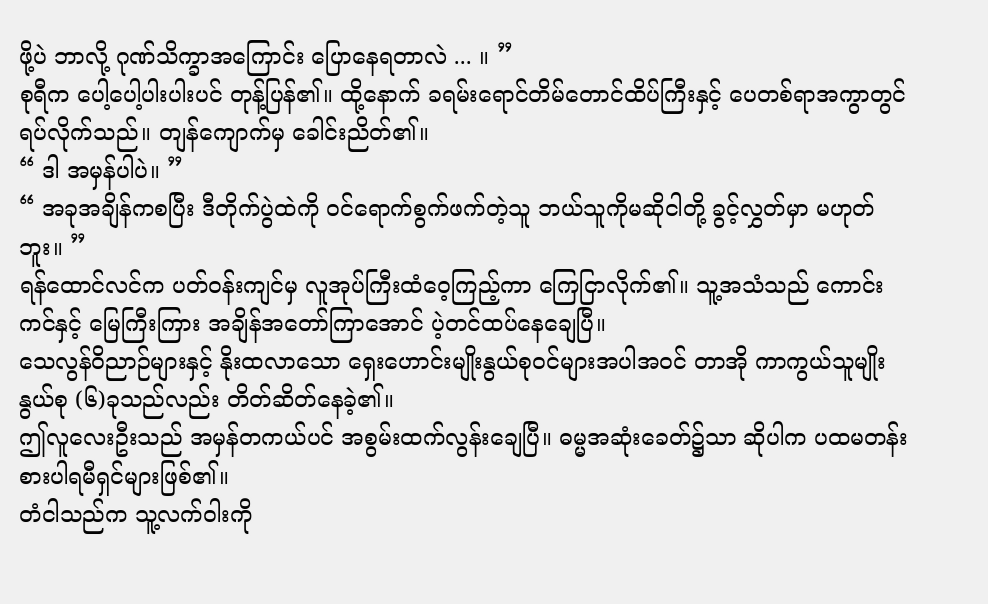ဖို့ပဲ ဘာလို့ ဂုဏ်သိက္ခာအကြောင်း ပြောနေရတာလဲ ... ။ ”
စုရီက ပေါ့ပေါ့ပါးပါးပင် တုန့်ပြန်၏။ ထို့နောက် ခရမ်းရောင်တိမ်တောင်ထိပ်ကြီးနှင့် ပေတစ်ရာအကွာတွင် ရပ်လိုက်သည်။ တျန်ကျောက်မှ ခေါင်းညိတ်၏။
“ ဒါ အမှန်ပါပဲ။ ”
“ အခုအချိန်ကစပြီး ဒီတိုက်ပွဲထဲကို ဝင်ရောက်စွက်ဖက်တဲ့သူ ဘယ်သူကိုမဆိုငါတို့ ခွင့်လွှတ်မှာ မဟုတ်ဘူး။ ”
ရန်ထောင်လင်က ပတ်ဝန်းကျင်မှ လူအုပ်ကြီးထံဝေ့ကြည့်ကာ ကြေငြာလိုက်၏။ သူ့အသံသည် ကောင်းကင်နှင့် မြေကြီးကြား အချိန်အတော်ကြာအောင် ပဲ့တင်ထပ်နေချေပြီ။
သေလွန်ဝိညာဉ်များနှင့် နိုးထလာသော ရှေးဟောင်းမျိုးနွယ်စုဝင်များအပါအဝင် တာအို ကာကွယ်သူမျိုးနွယ်စု (၆)ခုသည်လည်း တိတ်ဆိတ်နေခဲ့၏။
ဤလူလေးဦးသည် အမှန်တကယ်ပင် အစွမ်းထက်လွန်းချေပြီ။ ဓမ္မအဆုံးခေတ်၌သာ ဆိုပါက ပထမတန်းစားပါရမီရှင်များဖြစ်၏။
တံငါသည်က သူ့လက်ဝါးကို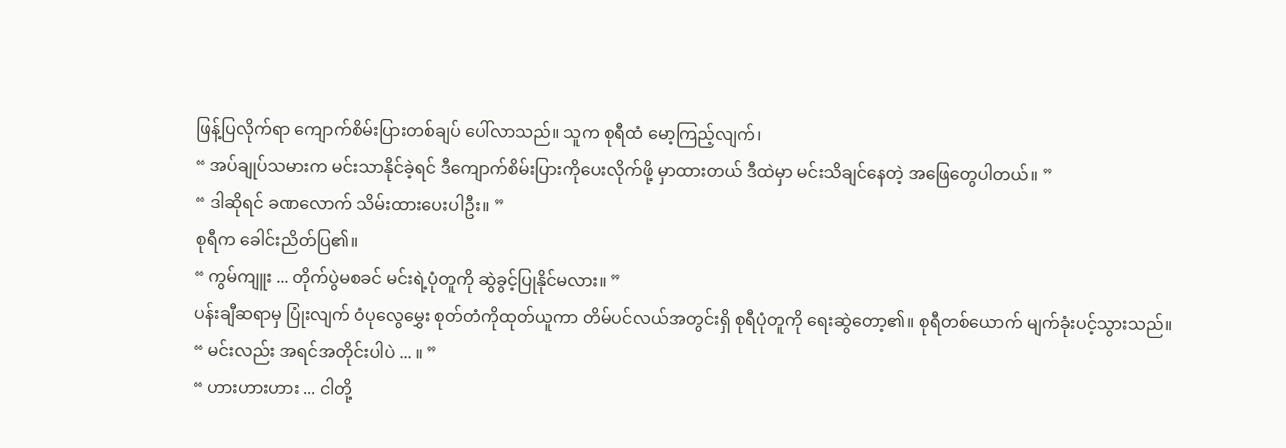ဖြန့်ပြလိုက်ရာ ကျောက်စိမ်းပြားတစ်ချပ် ပေါ်လာသည်။ သူက စုရီထံ မော့ကြည့်လျက်၊
“ အပ်ချုပ်သမားက မင်းသာနိုင်ခဲ့ရင် ဒီကျောက်စိမ်းပြားကိုပေးလိုက်ဖို့ မှာထားတယ် ဒီထဲမှာ မင်းသိချင်နေတဲ့ အဖြေတွေပါတယ်။ ”
“ ဒါဆိုရင် ခဏလောက် သိမ်းထားပေးပါဦး။ ”
စုရီက ခေါင်းညိတ်ပြ၏။
“ ကွမ်ကျူး ... တိုက်ပွဲမစခင် မင်းရဲ့ပုံတူကို ဆွဲခွင့်ပြုနိုင်မလား။ ”
ပန်းချီဆရာမှ ပြုံးလျက် ဝံပုလွေမွှေး စုတ်တံကိုထုတ်ယူကာ တိမ်ပင်လယ်အတွင်းရှိ စုရီပုံတူကို ရေးဆွဲတော့၏။ စုရီတစ်ယောက် မျက်ခုံးပင့်သွားသည်။
“ မင်းလည်း အရင်အတိုင်းပါပဲ ... ။ ”
“ ဟားဟားဟား ... ငါတို့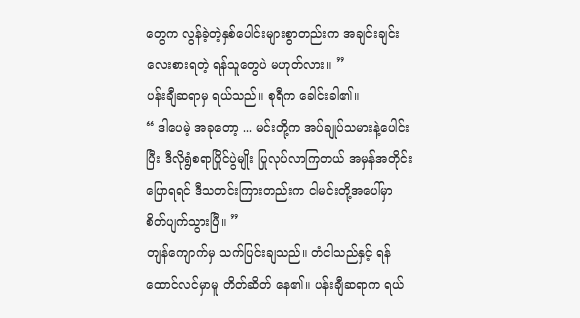တွေက လွန်ခဲ့တဲ့နှစ်ပေါင်းများစွာတည်းက အချင်းချင်း လေးစားရတဲ့ ရန်သူတွေပဲ မဟုတ်လား။ ”
ပန်းချီဆရာမှ ရယ်သည်။ စုရီက ခေါင်းခါ၏။
“ ဒါပေမဲ့ အခုတော့ ... မင်းတို့က အပ်ချုပ်သမားနဲ့ပေါင်းပြီး ဒီလိုရွံစရာပြိုင်ပွဲမျိုး ပြုလုပ်လာကြတယ် အမှန်အတိုင်းပြောရရင် ဒီသတင်းကြားတည်းက ငါမင်းတို့အပေါ်မှာ စိတ်ပျက်သွားပြီ။ ”
တျန်ကျောက်မှ သက်ပြင်းချသည်။ တံငါသည်နှင့် ရန်ထောင်လင်မှာမူ တိတ်ဆိတ် နေ၏။ ပန်းချီဆရာက ရယ်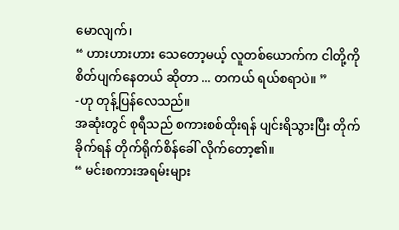မောလျက်၊
“ ဟားဟားဟား သေတော့မယ့် လူတစ်ယောက်က ငါတို့ကိုစိတ်ပျက်နေတယ် ဆိုတာ ... တကယ် ရယ်စရာပဲ။ ”
-ဟု တုန့်ပြန်လေသည်။
အဆုံးတွင် စုရီသည် စကားစစ်ထိုးရန် ပျင်းရိသွားပြီး တိုက်ခိုက်ရန် တိုက်ရိုက်စိန်ခေါ် လိုက်တော့၏။
“ မင်းစကားအရမ်းများ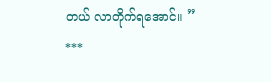တယ် လာတိုက်ရအောင်။ ”
***